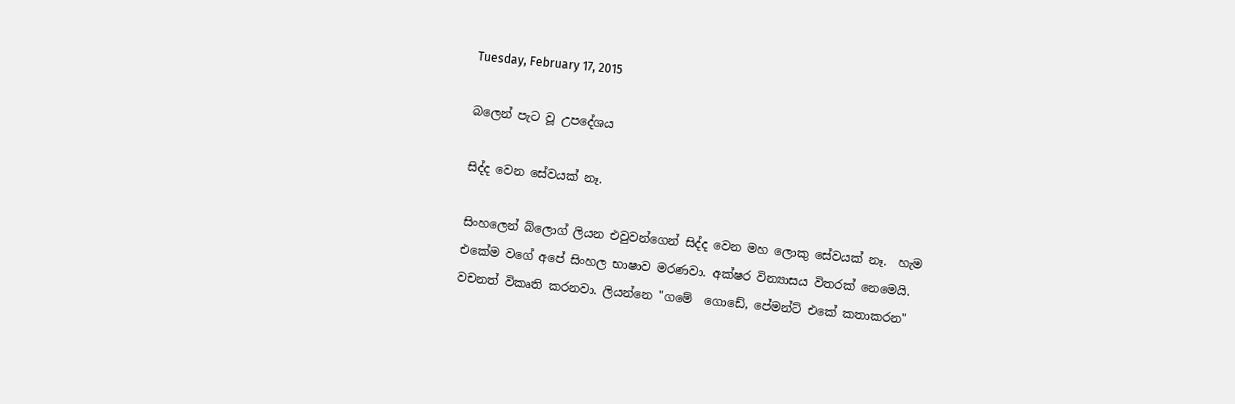Tuesday, February 17, 2015

බලෙන් පැට වූ උපදේශය

සිද්ද වෙන සේවයක් නෑ.

සිංහලෙන් බ්ලොග් ලියන එවුවන්ගෙන් සිද්ද වෙන මහ ලොකු සේවයක් නෑ.  හැම එකේම ව‍ගේ අපේ සිංහල භාෂාව මරණවා. අක්ෂර වින්‍යාසය විතරක් නෙමෙයි. වචනත් විකෘති කරනවා. ලියන්නෙ "ගමේ ‍ ගොඩේ, පේමන්ට් එකේ කතාකරන"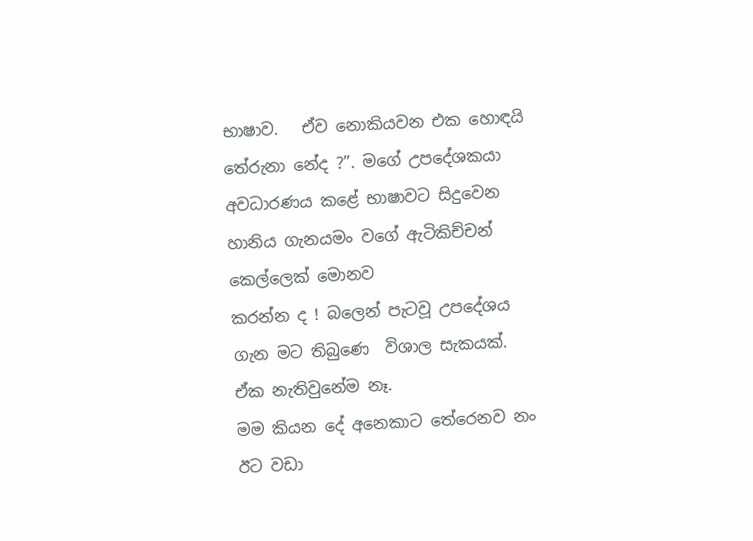භාෂාව.   ඒව නොකියවන එක හොඳයි තේරුනා නේද ?”. මගේ උපදේශකයා  අවධාරණය කළේ භාෂාවට සිදුවෙන හානිය ගැනයමං වගේ ඇටිකිච්චන් කෙල්ලෙක් මොනව
කරන්න ද ! බලෙන් පැටවූ උපදේශය ගැන මට තිබු‍ණෙ  විශාල සැකයක්. ඒක නැතිවුනේම නෑ.
මම කියන දේ අනෙකාට තේරෙනව නං ඊට වඩා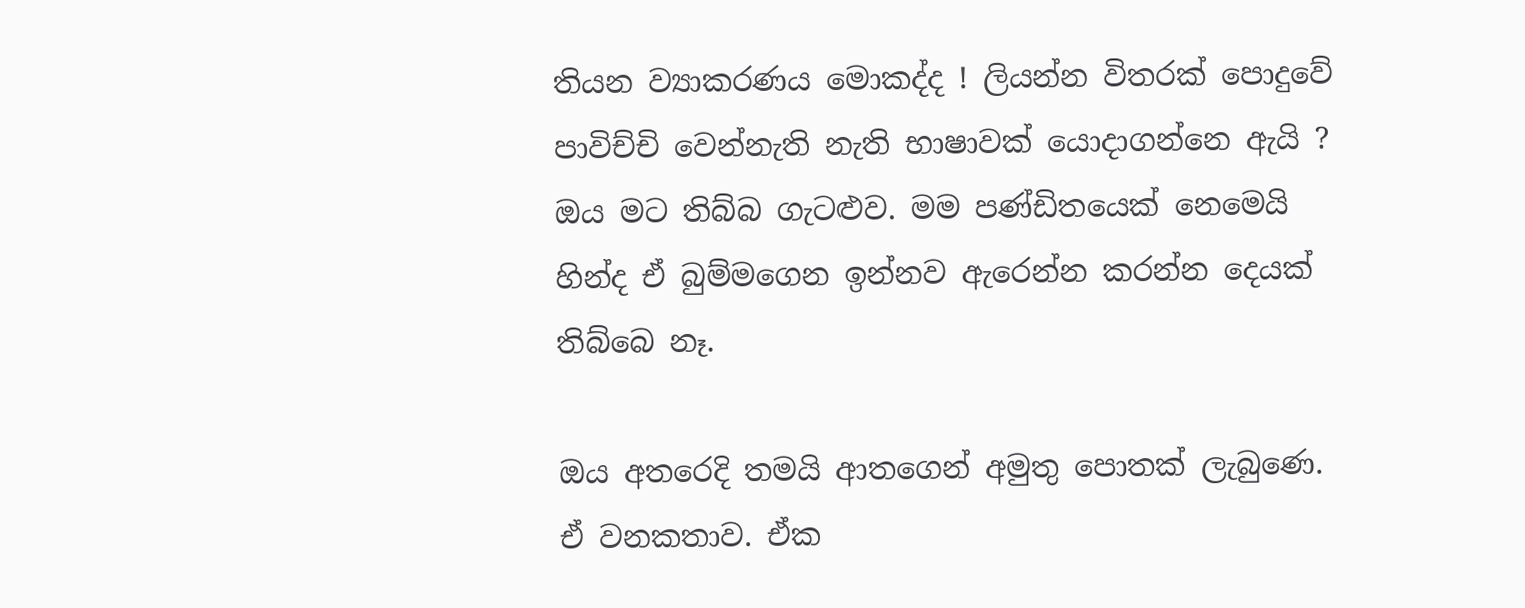තියන ව්‍යාකරණය මොකද්ද ! ලියන්න විතරක් පොදුවේ පාවිච්චි වෙන්නැති නැති භාෂාවක් යොදාගන්නෙ ඇයි ? ඔය මට තිබ්බ ගැටළුව. මම පණ්ඩිතයෙක් නෙමෙයි හින්ද ඒ බුම්මගෙන ඉන්නව ඇරෙන්න කරන්න දෙයක් තිබ්බෙ නෑ.

ඔය අතරෙදි තමයි ආතගෙන් අමුතු පොතක් ලැබුණෙ. ඒ වනකතාව. ඒක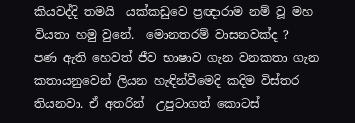කියවද්දි තමයි  යක්කඩුවෙ ප්‍රඥාරාම නම් වූ මහ වියතා හමු වුනේ.  මොනතරම් වාසනවක්ද ?
පණ ඇති හෙවත් ජීව භාෂාව ගැන වනකතා ගැන කතායනුවෙන් ලියන හැඳින්වීමෙදි කදිම විස්තර තියනවා. ඒ අතරින්  උපුටාගත් කොටස්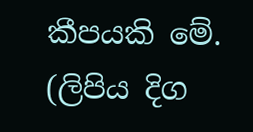කීපයකි මේ. (ලිපිය දිග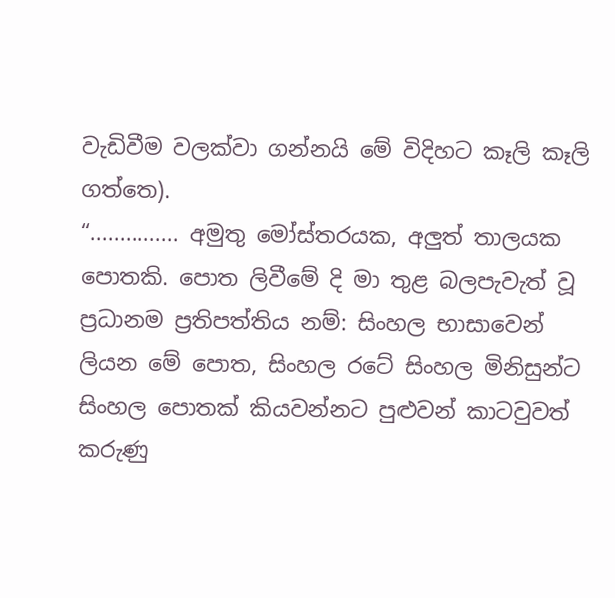වැඩිවීම වලක්වා ගන්නයි මේ විදිහට කෑලි කෑලි ගත්තෙ).
“............... අමුතු මෝස්තරයක, අලුත් තාලයක පොතකි. පොත ලිවීමේ දි මා තුළ බලපැවැත් වූ ප්‍රධානම ප්‍රතිපත්තිය නම්: සිංහල භාසාවෙන් ලියන මේ පොත, සිංහල රටේ සිංහල මිනිසුන්ට සිංහල පොතක් කියවන්නට පුළුවන් කාටවුවත් කරුණු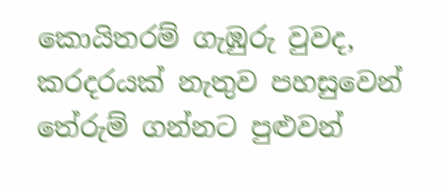කොයිතරම් ගැඹුරු වුවද, කරදරයක් නැතුව පහසුවෙන් තේරුම් ගන්නට පුළුවන්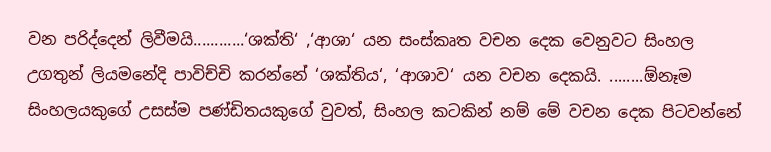වන පරිද්දෙන් ලිවීමයි............‘ශක්ති‘ ,‘ආශා‘ යන සංස්කෘත වචන දෙක වෙනුවට සිංහල උගතුන් ලියමනේදි පාවිච්චි කරන්නේ ‘ශක්තිය‘, ‘ආශාව‘ යන වචන දෙකයි. ........ඕනෑම සිංහලයකුගේ උසස්ම පණ්ඩිතයකුගේ වුවත්, සිංහල කටකින් නම් මේ වචන දෙක පිටවන්නේ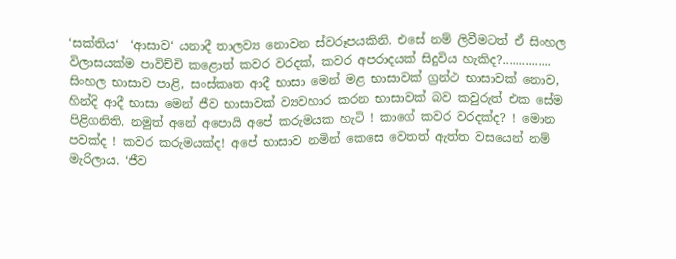‘සක්තිය‘  ‘ආසාව‘ යනාදී තාලව්‍ය නොවන ස්වරූපයකිනි. එසේ නම් ලිවීමටත් ඒ සිංහල විලාසයක්ම පාවිච්චි කළොත් කවර වරදක්, කවර අපරාදයක් සිදුවිය හැකිද?............... සිංහල භාසාව පාළි, සංස්කෘත ආදී භාසා මෙන් මළ භාසාවක් ග්‍රන්ථ භාසාවක් නොව, හින්දි ආදී භාසා මෙන් ජීව භාසාවක් ව්‍යවහාර කරන භාසාවක් බව කවුරුත් එක සේම පිළිගනිති. නමුත් අනේ අපොයි අපේ කරුමයක හැටි ! කාගේ කවර වරදක්ද? ! මොන පවක්ද ! කවර කරුමයක්ද! අපේ භාසාව නමින් කෙසෙ වෙතත් ඇත්ත වසයෙන් නම් මැරිලාය. ‘ජීව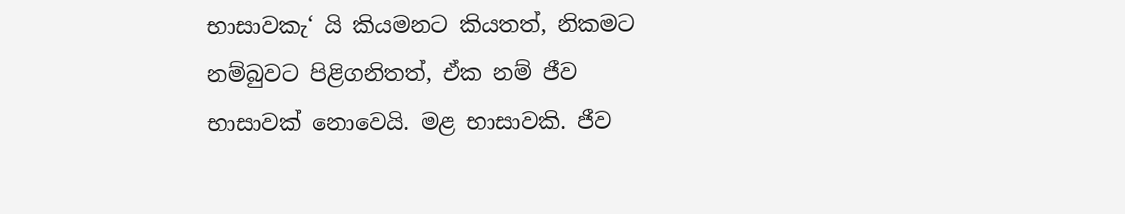භාසාවකැ‘ යි කියමනට කියතත්, නිකමට නම්බුවට පිළිගනිතත්, ඒක නම් ජීව භාසාවක් නොවෙයි. මළ භාසාවකි. ජීව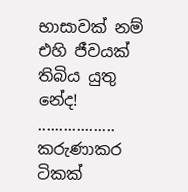භාසාවක් නම් එහි ජීවයක් තිබිය යුතු නේද!
.................. කරුණාකර ටිකක්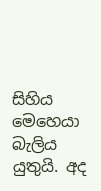සිහිය මෙහෙයා බැලිය යුතුයි. අද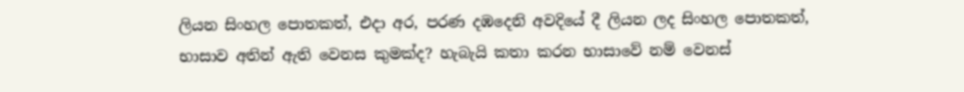ලියන සිංහල පොතකත්, එදා අර, පරණ දඹදෙනි අවදියේ දී ලියන ලද සිංහල පොතකත්, භාසාව අතින් ඇති වෙනස කුමක්ද? හැබැයි කතා කරන භාසාවේ නම් වෙනස්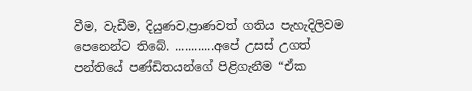වීම, වැඩීම, දියුණව,ප්‍රාණවත් ගතිය පැහැදිලිවම පෙනෙන්ට තිබේ. ............අපේ උසස් උගත් පන්තියේ පණ්ඩිතයන්ගේ පිළිගැනීම “ඒක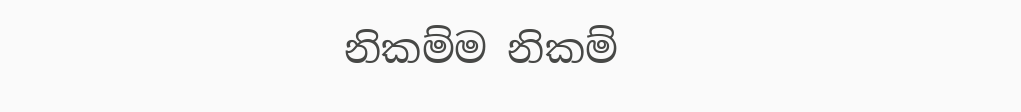නිකම්ම නිකම්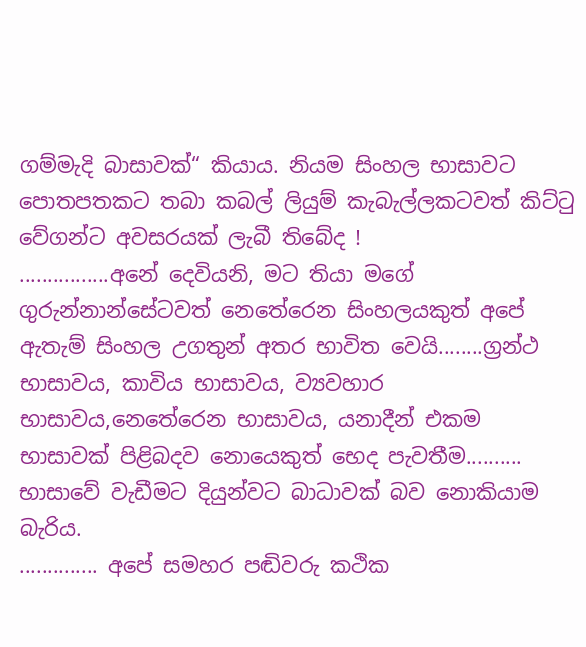ගම්මැදි බාසාවක්“ කියාය. නියම සිංහල භාසාවට පොතපතකට තබා කබල් ලියුම් කැබැල්ලකටවත් කිට්ටු වේගන්ට අවසරයක් ලැබී තිබේද !
................අනේ දෙවියනි, මට තියා මගේ ගුරුන්නාන්සේටවත් නෙතේරෙන සිංහලයකුත් අපේ ඇතැම් සිංහල උගතුන් අතර භාවිත වෙයි........ග්‍රන්ථ භාසාවය, කාවිය භාසාවය, ව්‍යවහාර භාසාවය,නෙතේරෙන භාසාවය, යනාදීන් එකම භාසාවක් පිළිබදව නොයෙකුත් භෙද පැවතීම.......... භාසාවේ වැඩීමට දියුන්වට බාධාවක් බව නොකියාම බැරිය.
.............. අපේ සමහර පඬිවරු කථික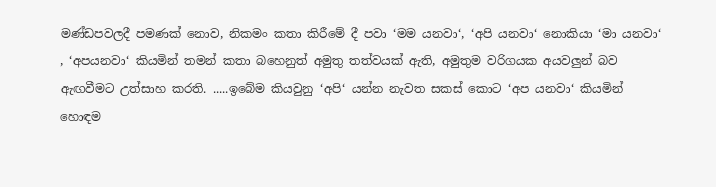මණ්ඩපවලදී පමණක් නොව, නිකමං කතා කිරීමේ දී පවා ‘මම යනවා‘, ‘අපි යනවා‘ නොකියා ‘මා යනවා‘ , ‘අපයනවා‘ කියමින් තමන් කතා බහෙනුත් අමුතු තත්වයක් ඇති, අමුතුම වරිගයක අයවලුන් බව ඇඟවීමට උත්සාහ කරති. .....ඉබේම කියවුනු ‘අපි‘ යන්න නැවත සකස් කොට ‘අප යනවා‘ කියමින් හොඳම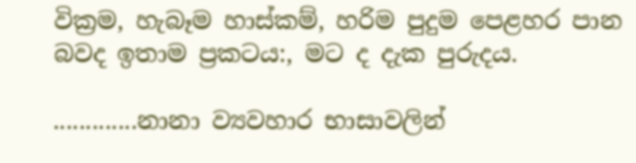වික්‍රම, හැබෑම හාස්කම්, හරිම පුදුම පෙළහර පාන බවද ඉතාම ප්‍රකටය:, මට ද දැක පුරුදය.

.............නානා ව්‍යවහාර භාසාවලින්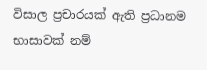විසාල ප්‍රචාරයක් ඇති ප්‍රධානම භාසාවක් නම්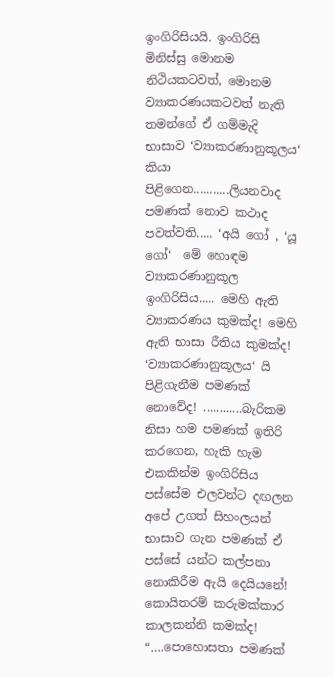ඉංගිරිසියයි. ඉංගිරිසි මිනිස්සු මොනම නිථියකටවත්, මොනම ව්‍යාකරණයකටවත් නැති තමන්ගේ ඒ ගම්මැදි භාසාව ‘ව්‍යාකරණානුකූලය‘ කියා පිළිගෙන...........ලියනවාද පමණක් නොව කථාද පවත්වති..... ‘අයි ගෝ , ‘යූ ගෝ‘  මේ හොඳම ව්‍යාකරණානුකූල ඉංගිරිසිය..... මෙහි ඇති ව්‍යාකරණය කුමක්ද! මෙහි ඇති භාසා රීතිය කුමක්ද! ‘ව්‍යාකරණානුකූලය‘ යි පිළිගැනීම පමණක් නොවේද! ............බැරිකම නිසා හම පමණක් ඉතිරි කරගෙන, හැකි හැම එකකින්ම ඉංගිරිසිය පස්සේම එලවන්ට දඟලන අපේ උගත් සිහංලයන් භාසාව ගැන පමණක් ඒ පස්සේ යන්ට කල්පනා නොකිරීම ඇයි දෙයියනේ! කොයිතරම් කරුමක්කාර කාලකන්නි කමක්ද!
“….පොහොසතා පමණක්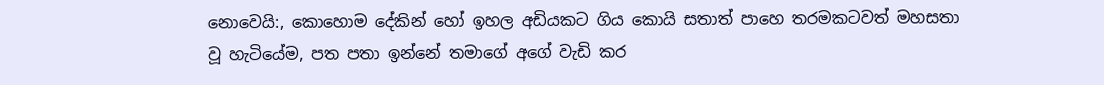නොවෙයි:, කොහොම දේකින් හෝ ඉහල අඩියකට ගිය කොයි සතාත් පාහෙ තරමකටවත් මහසතා වූ හැටියේම, පත පතා ඉන්නේ තමාගේ අගේ වැඩි කර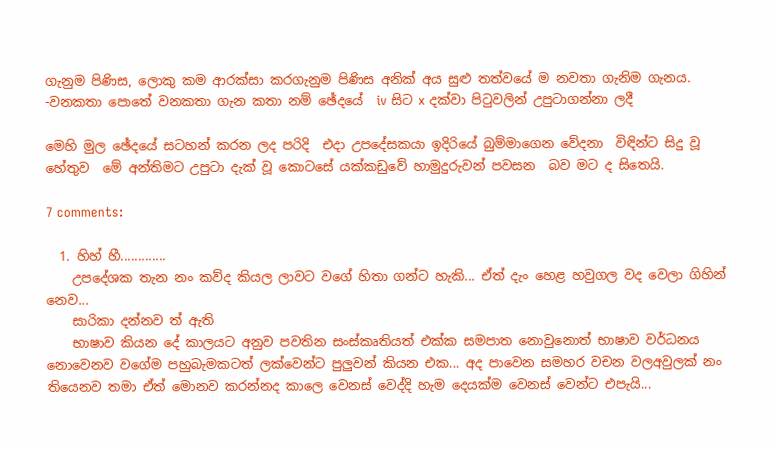ගැනුම පිණිස, ලොකු කම ආරක්සා කරගැනුම පිණිස අනික් අය සුළු තත්වයේ ම නවතා ගැනිම ගැනය.
-වනකතා පොතේ වනකතා ගැන කතා නම් ඡේදයේ  iv සිට x දක්වා පිටුවලින් උපුටාගන්නා ලදී

මෙහි මුල ඡේදයේ සටහන් කරන ලද පරිදි  එදා උපදේසකයා ඉදිරියේ බුම්මාගෙන වේදනා  විඳින්ට සිදු වූ හේතුව  මේ අන්තිමට උපුටා දැක් වූ කොටසේ යක්කඩුවේ හාමුදුරුවන් පවසන  බව මට ද සිතෙයි.

7 comments:

  1. හිහ් හී.............
    උපදේශක තැන නං කව්ද කියල ලාවට වගේ හිතා ගන්ට හැකි... ඒත් දැං හෙළ හවුගල වද වෙලා ගිහින් නෙව...
    සාරිකා දන්නව ත් ඇති
    භාෂාව කියන දේ කාලයට අනුව පවතින සංස්කෘතියත් එක්ක සමපාත නොවුනොත් භාෂාව වර්ධනය නොවෙනව වගේම පහුබැමකටත් ලක්වෙන්ට පුලුවන් කියන එක... අද පාවෙන සමහර වචන වලඅවුලක් නං තියෙනව තමා ඒත් මොනව කරන්නද කාලෙ වෙනස් වෙද්දි හැම දෙයක්ම වෙනස් වෙන්ට එපැයි...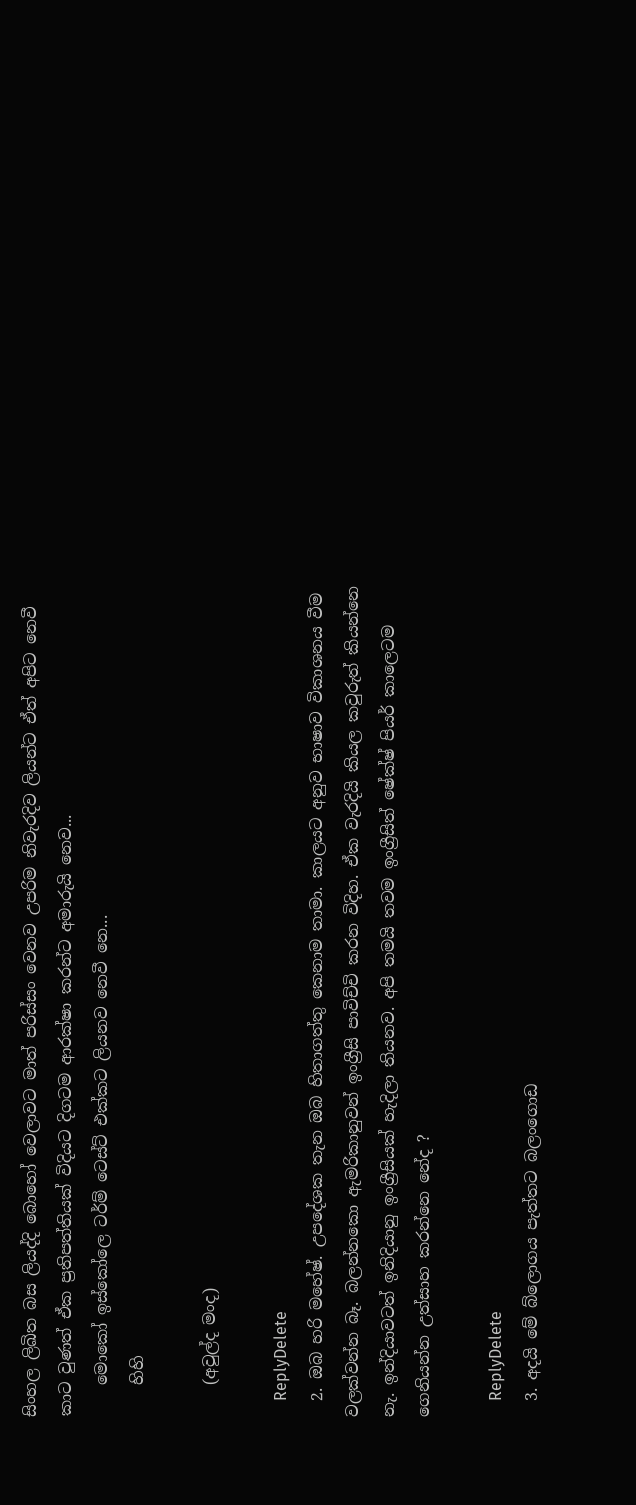සිංහල ලිඛිත බස ලියද්දි බොහෝ වෙලාවට මාත් පරිස්සං වෙනව උපරිම නිවැරදිව ලියන්ට ඒත් අපිට නෙවී කාට වුණත් ඒක ප්‍රතිපත්තියක් විදියට දිගටම ආරක්ෂා කරන්ට අමාරුයි නෙව...
    මොකෝ ඉස්කෝලෙ ටර්ම් ටෙස්ට් එක්කට ලියනව නෙවී නෙ...
    හිහි

    (අවුල්ද මංද)

    ReplyDelete
  2. ඔබ හරි මහේෂ්. උපදේශක තැන ඔබ හිතාගත්තු කෙනාම තාමා. කාලයට අනුව භාෂාව විකාශනය වීම වලක්වන්න බෑ. බලන්නකො ඇමරිකානුවන් ඉංග්‍රීසි පාවිච්චි කරන විදිහ. ඒක වැරදියි කියල කවුරුත් කියන්නෙ නැ. ඉන්දියාවටත් ඉනිදියානු ඉංග්‍රීසියක් හැදිලා තියනව. අපි තමයි තවම ඉංග්‍රීසිත් ෂේක්ෂ් පියර් කාලෙටම ගෙනියන්න උත්සාහ කරන්නෙ නේද ?

    ReplyDelete
  3. අදයි මේ බ්ලොගය පැත්තට බලංගොඩ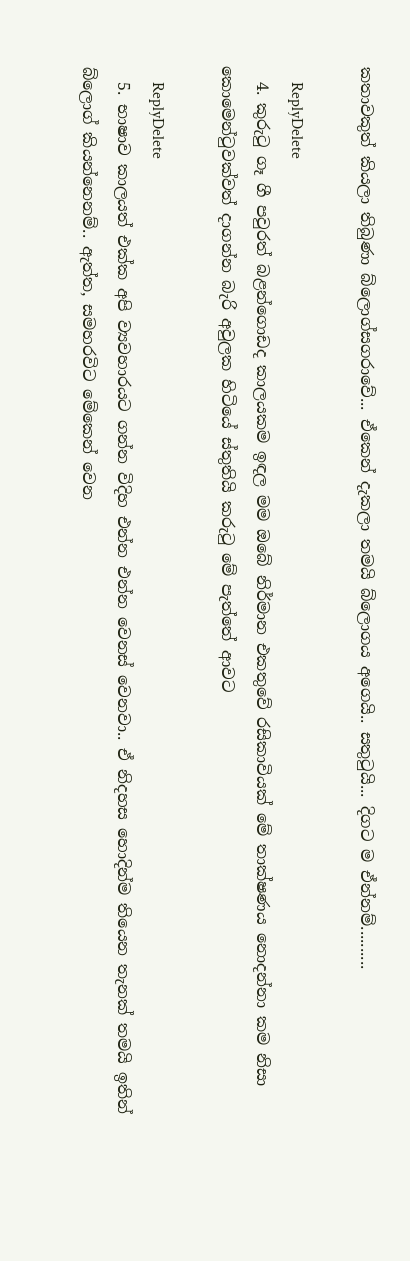කතාවකුත් කියලා තිබුණා බ්ලොග්සගරාවේ... ඒකෙන් දැකලා තමයි බ්ලොගය අගෙයි.. සතුටුයි... දිගට ම ඒන්නම්..........

    ReplyDelete
  4. කුරුටු ගෑ ගී පවුරත් බළන්ගොඩද කාලයකම ඉඳල මම ඔබේ නිර්මාන එකතුවේ රසිකාවියක් මේ තාක්ෂණය නොදන්නා කම නිසා කොමෙන්ටුවක්වත් දාගන්න බැරි අවුලක හිටියේ ස්තුතියි කරුටු මේ පැත්තේ ආවට

    ReplyDelete
  5. භාෂාව කාලයත් එක්ක අපි ව්‍යවහාරයට ගන්න විදිහ එන්න එන්න වෙනස් වෙනවා.. ඒ නිදහස හොදින්ම තියෙන තැනක් තමයි ඉතින් බ්ලොග් කියන්නෙනම්.. ඇත්ත, සමහරවිට මේකෙන් වෙන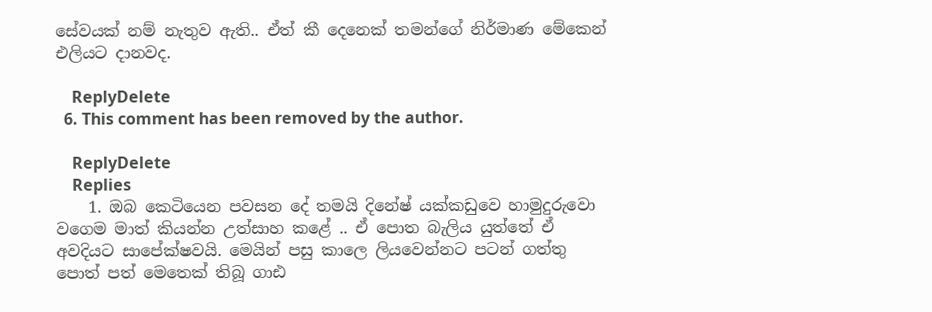සේවයක් නම් නැතුව ඇති.. ඒත් කී දෙනෙක් තමන්ගේ නිර්මාණ මේකෙන් එලියට දානවද.

    ReplyDelete
  6. This comment has been removed by the author.

    ReplyDelete
    Replies
    1. ඔබ කෙටියෙන පවසන දේ තමයි දිනේෂ් යක්කඩුවෙ හාමුදුරුවො වගෙම මාත් කියන්න උත්සාහ කළේ .. ඒ පොත බැලිය යුත්තේ ඒ අවදියට සාපේක්ෂවයි. මෙයින් පසු කාලෙ ලියවෙන්නට පටන් ගත්තු පොත් පත් මෙතෙක් තිබූ ගාඪ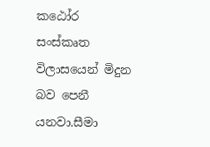කඨෝර සංස්කෘත විලාසයෙන් මිදුන බව පෙනී යනවා.සීමා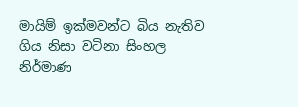මායිම් ඉක්මවන්ට බිය නැතිව ගිය නිසා වටිනා සිංහල නිර්මාණ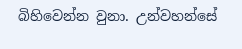බිහිවෙන්න වුනා. උන්වහන්සේ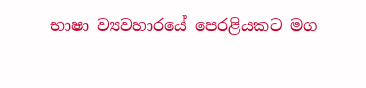භාෂා ව්‍යවහාරයේ පෙරළියකට මග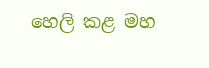හෙලි කළ මහ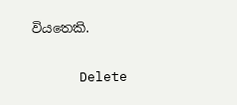වියතෙකි.

      Delete